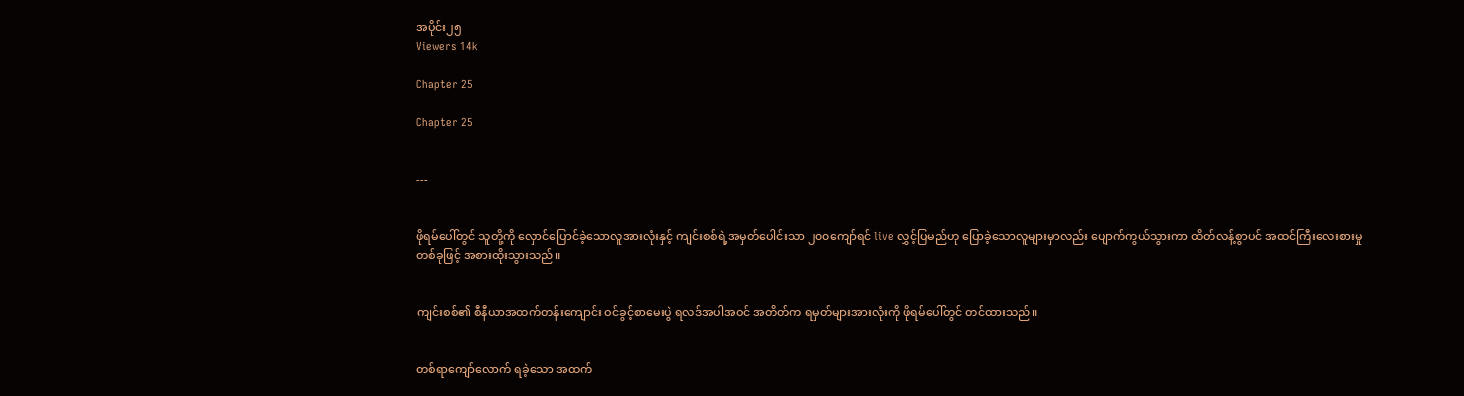အပိုင်း၂၅
Viewers 14k

Chapter 25

Chapter 25


---


ဖိုရမ်ပေါ်တွင် သူတို့ကို လှောင်ပြောင်ခဲ့သောလူအားလုံးနှင့် ကျင်းစစ်ရဲ့အမှတ်ပေါင်းသာ ၂၀၀ကျော်ရင် live လွှင့်ပြမည်ဟု ပြောခဲ့သောလူများမှာလည်း ပျောက်ကွယ်သွားကာ ထိတ်လန့်စွာပင် အထင်ကြီးလေးစားမှုတစ်ခုဖြင့် အစားထိုးသွားသည်။


ကျင်းစစ်၏ စီနီယာအထက်တန်းကျောင်း ဝင်ခွင့်စာမေးပွဲ ရလဒ်အပါအဝင် အတိတ်က ရမှတ်များအားလုံးကို ဖိုရမ်ပေါ်တွင် တင်ထားသည်။


တစ်ရာကျော်လောက် ရခဲ့သော အထက်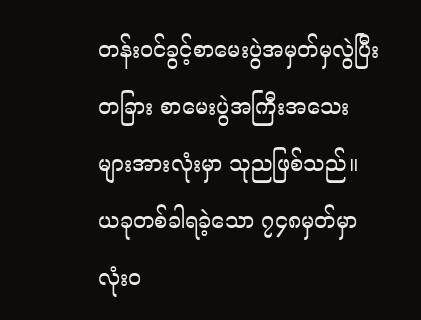တန်းဝင်ခွင့်စာမေးပွဲအမှတ်မှလွဲပြီး တခြား စာမေးပွဲအကြီးအသေးများအားလုံးမှာ သုညဖြစ်သည်။ ယခုတစ်ခါရခဲ့သော ၇၄၈မှတ်မှာ လုံးဝ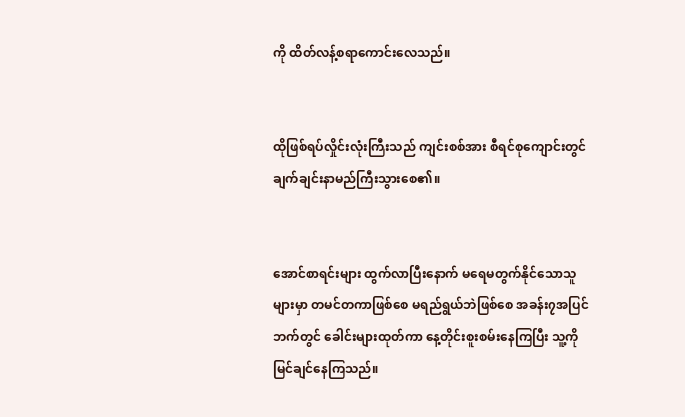ကို ထိတ်လန့်စရာကောင်းလေသည်။


ထိုဖြစ်ရပ်လှိုင်းလုံးကြီးသည် ကျင်းစစ်အား စီရင်စုကျောင်းတွင် ချက်ချင်းနာမည်ကြီးသွားစေ၏။


အောင်စာရင်းများ ထွက်လာပြီးနောက် မရေမတွက်နိုင်သောသူများမှာ တမင်တကာဖြစ်စေ မရည်ရွယ်ဘဲဖြစ်စေ အခန်း၇အပြင်ဘက်တွင် ခေါင်းများထုတ်ကာ နေ့တိုင်းစူးစမ်းနေကြပြီး သူ့ကိုမြင်ချင်နေကြသည်။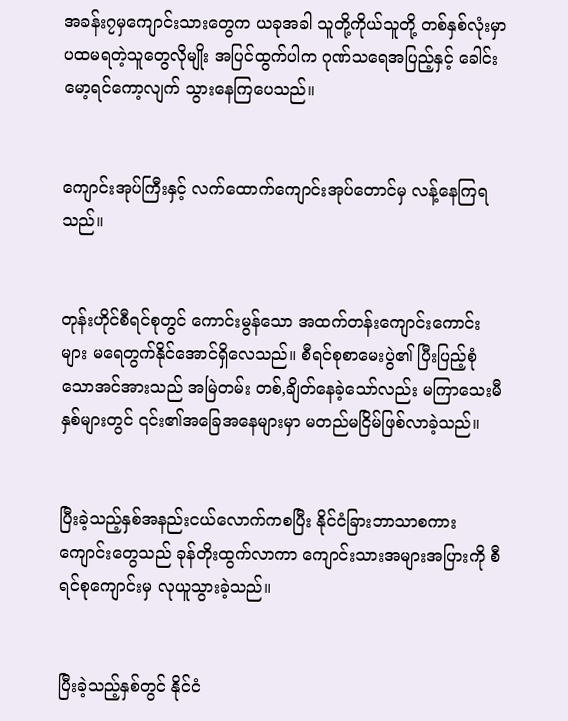အခန်း၇မှကျောင်းသားတွေက ယခုအခါ သူတို့ကိုယ်သူတို့ တစ်နှစ်လုံးမှာ ပထမရတဲ့သူတွေလိုမျိုး အပြင်ထွက်ပါက ဂုဏ်သရေအပြည့်နှင့် ခေါင်းမော့ရင်ကော့လျက် သွားနေကြပေသည်။


ကျောင်းအုပ်ကြီးနှင့် လက်ထောက်ကျောင်းအုပ်တောင်မှ လန့်နေကြရသည်။


တုန်းဟိုင်စီရင်စုတွင် ကောင်းမွန်သော အထက်တန်းကျောင်းကောင်းများ မရေတွက်နိုင်အောင်ရှိလေသည်။ စီရင်စုစာမေးပွဲ၏ ပြီးပြည့်စုံသောအင်အားသည် အမြဲတမ်း တစ်,ချိတ်နေခဲ့သော်လည်း မကြာသေးမီနှစ်များတွင် ၎င်း၏အခြေအနေများမှာ မတည်မငြိမ်ဖြစ်လာခဲ့သည်။


ပြီးခဲ့သည့်နှစ်အနည်းငယ်လောက်ကစပြီး နိုင်ငံခြားဘာသာစကားကျောင်းတွေသည် ခုန်တိုးထွက်လာကာ ကျောင်းသားအများအပြားကို စီရင်စုကျောင်းမှ လုယူသွားခဲ့သည်။


ပြီးခဲ့သည့်နှစ်တွင် နိုင်ငံ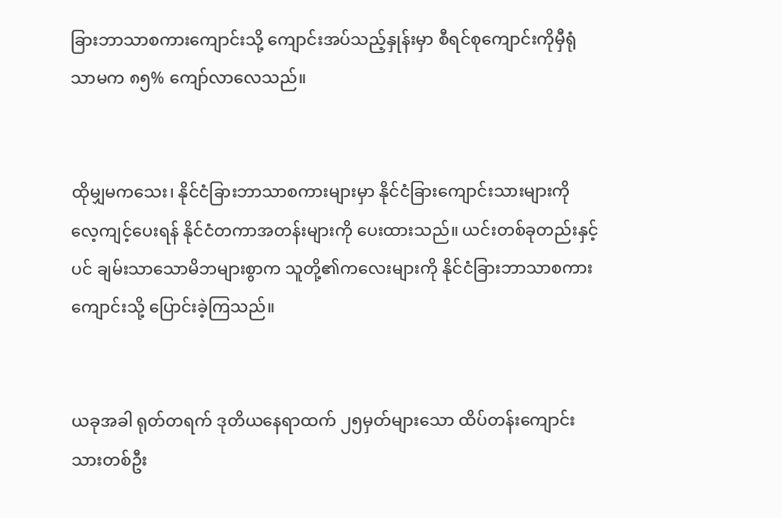ခြားဘာသာစကားကျောင်းသို့ ကျောင်းအပ်သည့်နှုန်းမှာ စီရင်စုကျောင်းကိုမှီရုံသာမက ၈၅% ကျော်လာလေသည်။


ထိုမျှမကသေး၊ နိုင်ငံခြားဘာသာစကားများမှာ နိုင်ငံခြားကျောင်းသားများကို လေ့ကျင့်ပေးရန် နိုင်ငံတကာအတန်းများကို ပေးထားသည်။ ယင်းတစ်ခုတည်းနှင့်ပင် ချမ်းသာသောမိဘများစွာက သူတို့၏ကလေးများကို နိုင်ငံခြားဘာသာစကားကျောင်းသို့ ပြောင်းခဲ့ကြသည်။


ယခုအခါ ရုတ်တရက် ဒုတိယနေရာထက် ၂၅မှတ်များသော ထိပ်တန်းကျောင်းသားတစ်ဦး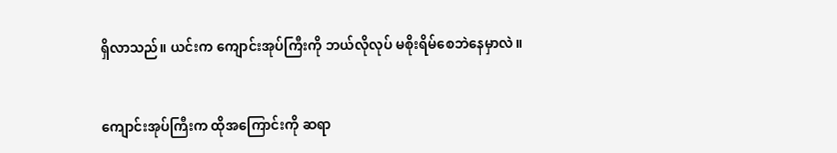ရှိလာသည်။ ယင်းက ကျောင်းအုပ်ကြီးကို ဘယ်လိုလုပ် မစိုးရိမ်စေဘဲနေမှာလဲ။


ကျောင်းအုပ်ကြီးက ထိုအကြောင်းကို ဆရာ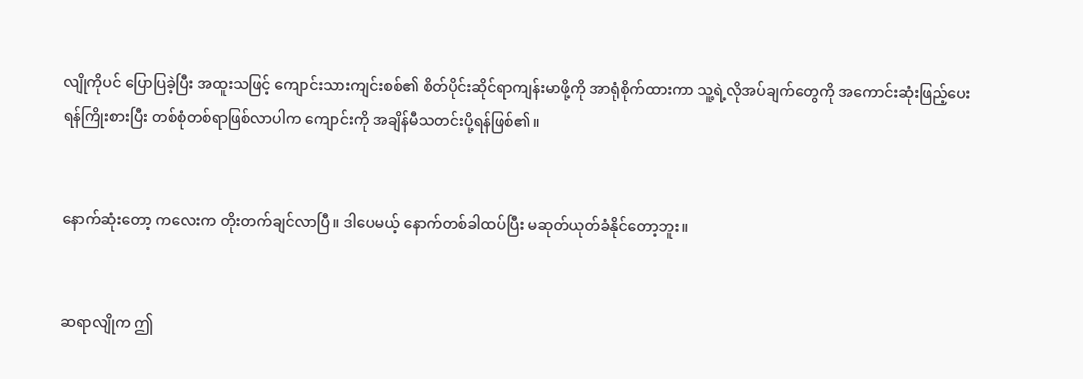လျိုကိုပင် ပြောပြခဲ့ပြီး အထူးသဖြင့် ကျောင်းသားကျင်းစစ်၏ စိတ်ပိုင်းဆိုင်ရာကျန်းမာဖို့ကို အာရုံစိုက်ထားကာ သူ့ရဲ့လိုအပ်ချက်တွေကို အကောင်းဆုံးဖြည့်ပေးရန်ကြိုးစားပြီး တစ်စုံတစ်ရာဖြစ်လာပါက ကျောင်းကို အချိန်မီသတင်းပို့ရန်ဖြစ်၏။


နောက်ဆုံးတော့ ကလေးက တိုးတက်ချင်လာပြီ။ ဒါပေမယ့် နောက်တစ်ခါထပ်ပြီး မဆုတ်ယုတ်ခံနိုင်တော့ဘူး။


ဆရာလျိုက ဤ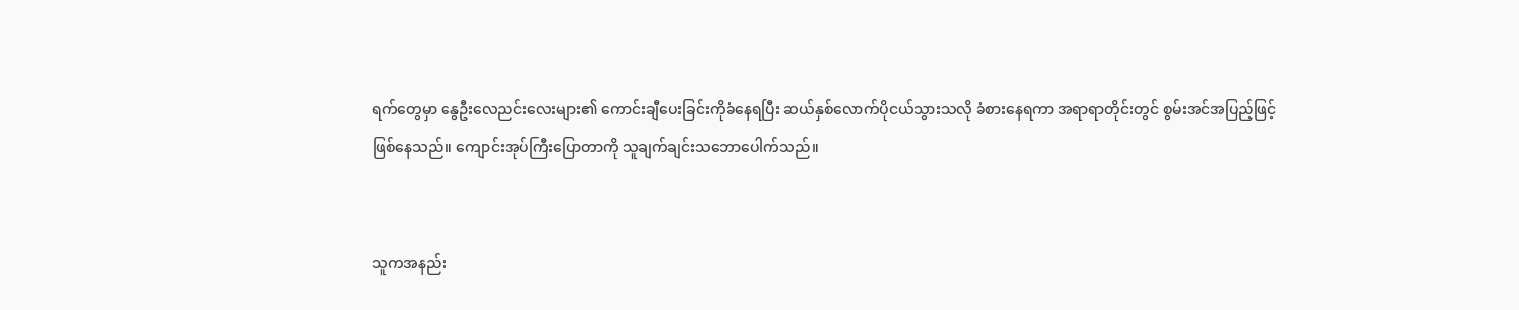ရက်တွေမှာ နွေဦးလေညင်းလေးများ၏ ကောင်းချီပေးခြင်းကိုခံနေရပြီး ဆယ်နှစ်လောက်ပိုငယ်သွားသလို ခံစားနေရကာ အရာရာတိုင်းတွင် စွမ်းအင်အပြည့်ဖြင့်ဖြစ်နေသည်။ ကျောင်းအုပ်ကြီးပြောတာကို သူချက်ချင်းသဘောပေါက်သည်။


သူကအနည်း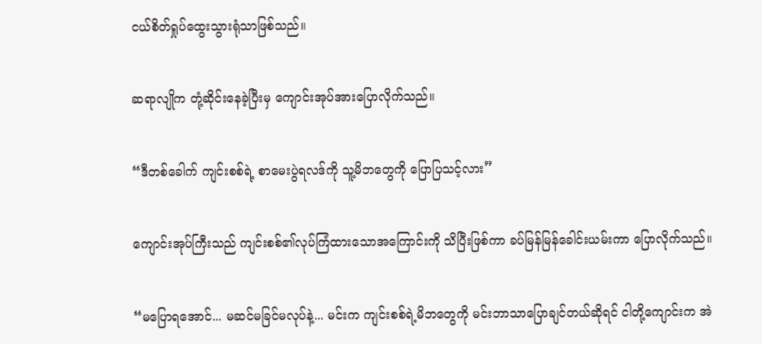ငယ်စိတ်ရှုပ်ထွေးသွားရုံသာဖြစ်သည်။


ဆရာလျိုက တုံ့ဆိုင်းနေခဲ့ပြီးမှ ကျောင်းအုပ်အားပြောလိုက်သည်။


“ဒီတစ်ခေါက် ကျင်းစစ်ရဲ့ စာမေးပွဲရလဒ်ကို သူ့မိဘတွေကို ပြောပြသင့်လား”


ကျောင်းအုပ်ကြီးသည် ကျင်းစစ်၏လုပ်ကြံထားသောအကြောင်းကို သိပြီးဖြစ်ကာ ခပ်မြန်မြန်ခေါင်းယမ်းကာ ပြောလိုက်သည်။


“မပြောရအောင်... မဆင်မခြင်မလုပ်နဲ့... မင်းက ကျင်းစစ်ရဲ့မိဘတွေကို မင်းဘာသာပြောချင်တယ်ဆိုရင် ငါတို့ကျောင်းက အဲ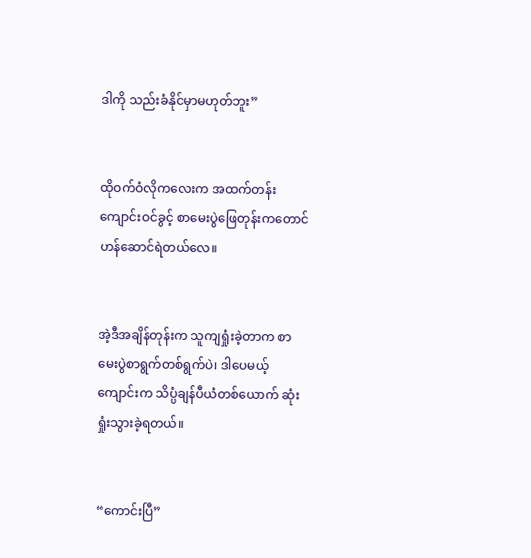ဒါကို သည်းခံနိုင်မှာမဟုတ်ဘူး”


ထိုဝက်ဝံလိုကလေးက အထက်တန်းကျောင်းဝင်ခွင့် စာမေးပွဲဖြေတုန်းကတောင် ဟန်ဆောင်ရဲတယ်လေ။


အဲ့ဒီအချိန်တုန်းက သူကျရှုံးခဲ့တာက စာမေးပွဲစာရွက်တစ်ရွက်ပဲ၊ ဒါပေမယ့် ကျောင်းက သိပ္ပံချန်ပီယံတစ်ယောက် ဆုံးရှုံးသွားခဲ့ရတယ်။


“ကောင်းပြီ”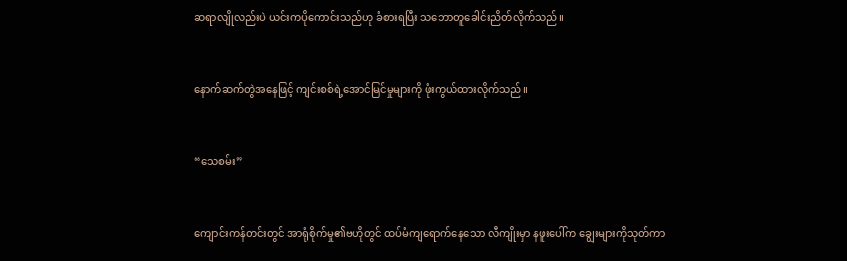ဆရာလျိုလည်းပဲ ယင်းကပိုကောင်းသည်ဟု ခံစားရပြီး သဘောတူခေါင်းညိတ်လိုက်သည်။


နောက်ဆက်တွဲအနေဖြင့် ကျင်းစစ်ရဲ့အောင်မြင်မှုများကို ဖုံးကွယ်ထားလိုက်သည်။


“သေစမ်း”


ကျောင်းကန်တင်းတွင် အာရုံစိုက်မှု၏ဗဟိုတွင် ထပ်မံကျရောက်နေသော လီကျိုးမှာ နဖူးပေါ်က ချွေးများကိုသုတ်ကာ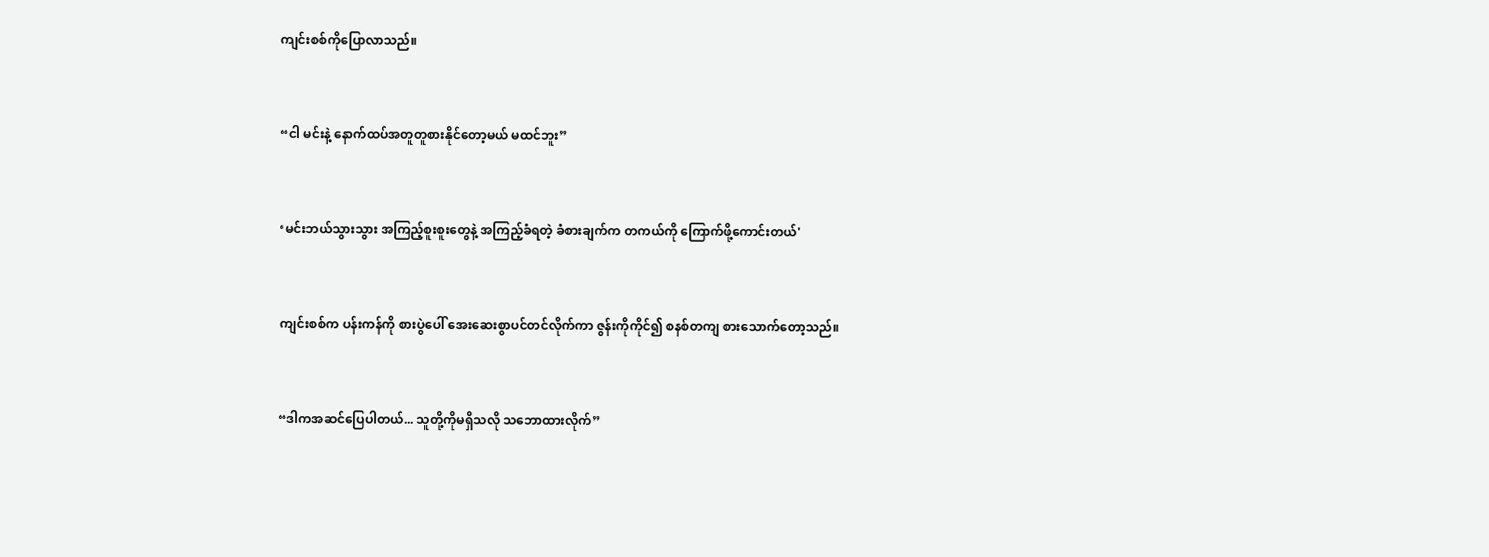ကျင်းစစ်ကိုပြောလာသည်။


“ငါ မင်းနဲ့ နောက်ထပ်အတူတူစားနိုင်တော့မယ် မထင်ဘူး”


‘မင်းဘယ်သွားသွား အကြည့်စူးစူးတွေနဲ့ အကြည့်ခံရတဲ့ ခံစားချက်က တကယ်ကို ကြောက်ဖို့ကောင်းတယ်'


ကျင်းစစ်က ပန်းကန်ကို စားပွဲပေါ် အေးဆေးစွာပင်တင်လိုက်ကာ ဇွန်းကိုကိုင်၍ စနစ်တကျ စားသောက်တော့သည်။


“ဒါကအဆင်ပြေပါတယ်... သူတို့ကိုမရှိသလို သဘောထားလိုက်”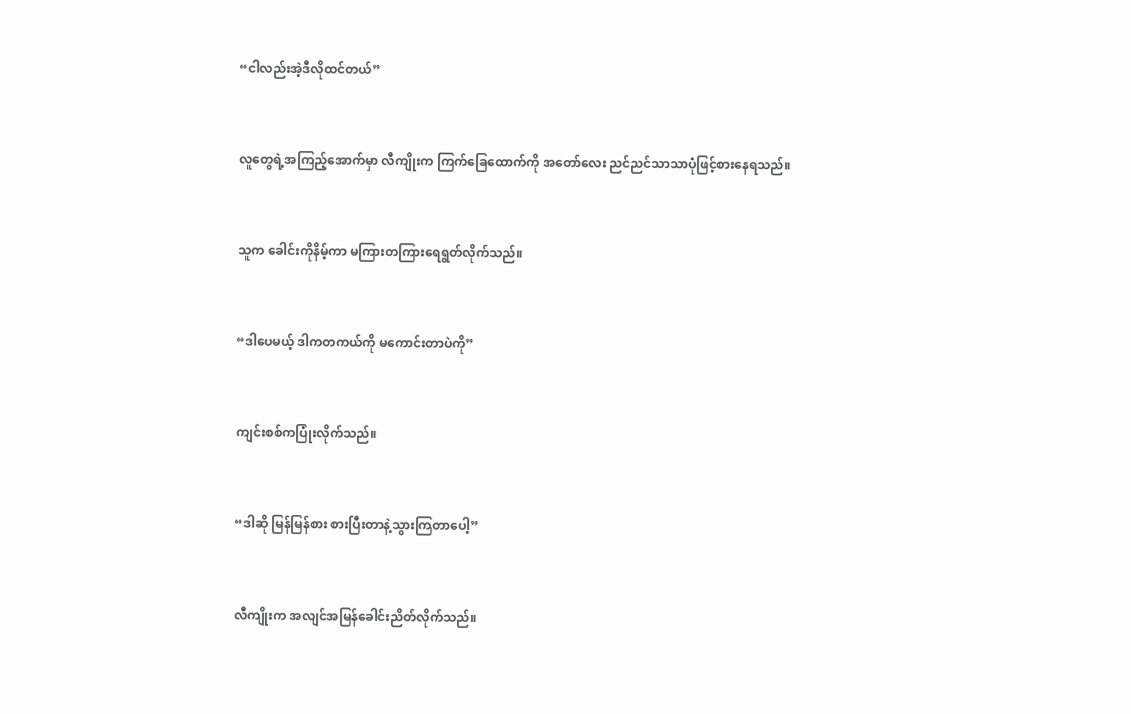“ငါလည်းအဲ့ဒီလိုထင်တယ်”


လူတွေရဲ့အကြည့်အောက်မှာ လီကျိုးက ကြက်ခြေထောက်ကို အတော်လေး ညင်ညင်သာသာပုံဖြင့်စားနေရသည်။


သူက ခေါင်းကိုနိမ့်ကာ မကြားတကြားရေရွတ်လိုက်သည်။


“ဒါပေမယ့် ဒါကတကယ်ကို မကောင်းတာပဲကို”


ကျင်းစစ်ကပြုံးလိုက်သည်။


“ဒါဆို မြန်မြန်စား စားပြီးတာနဲ့သွားကြတာပေါ့”


လီကျိုးက အလျင်အမြန်ခေါင်းညိတ်လိုက်သည်။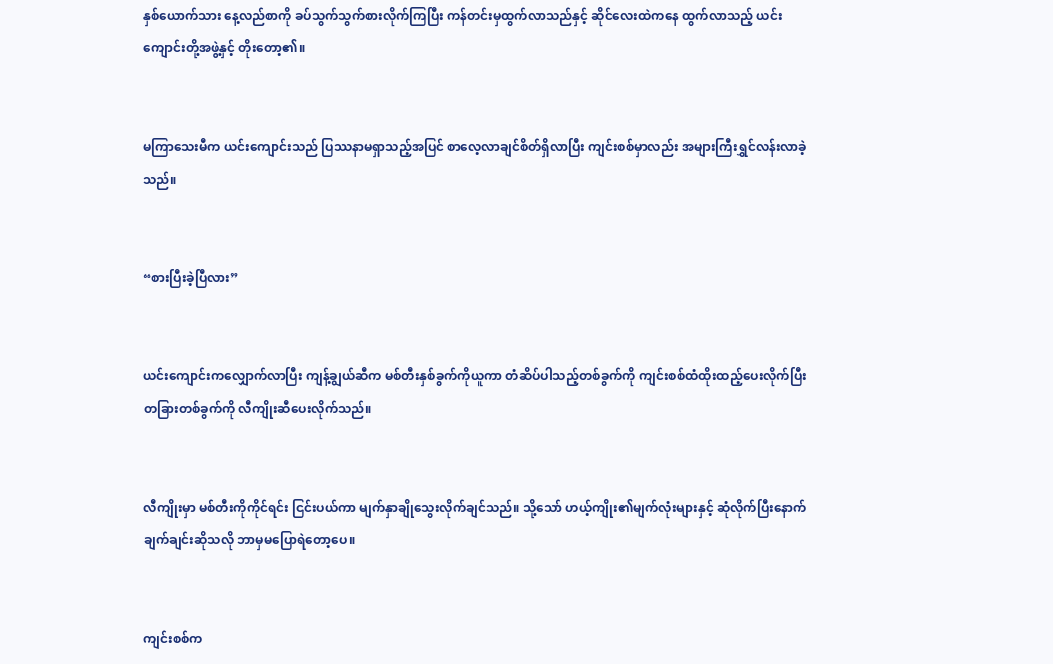နှစ်ယောက်သား နေ့လည်စာကို ခပ်သွက်သွက်စားလိုက်ကြပြီး ကန်တင်းမှထွက်လာသည်နှင့် ဆိုင်လေးထဲကနေ ထွက်လာသည့် ယင်းကျောင်းတို့အဖွဲ့နှင့် တိုးတော့၏။


မကြာသေးမီက ယင်းကျောင်းသည် ပြဿနာမရှာသည့်အပြင် စာလေ့လာချင်စိတ်ရှိလာပြီး ကျင်းစစ်မှာလည်း အများကြီးရွှင်လန်းလာခဲ့သည်။


“စားပြီးခဲ့ပြီလား”


ယင်းကျောင်းကလျှောက်လာပြီး ကျန့်ချွယ်ဆီက မစ်တီးနှစ်ခွက်ကိုယူကာ တံဆိပ်ပါသည့်တစ်ခွက်ကို ကျင်းစစ်ထံထိုးထည့်ပေးလိုက်ပြီး တခြားတစ်ခွက်ကို လီကျိုးဆီပေးလိုက်သည်။


လီကျိုးမှာ မစ်တီးကိုကိုင်ရင်း ငြင်းပယ်ကာ မျက်နှာချိုသွေးလိုက်ချင်သည်။ သို့သော် ဟယ့်ကျိုး၏မျက်လုံးများနှင့် ဆုံလိုက်ပြီးနောက် ချက်ချင်းဆိုသလို ဘာမှမပြောရဲတော့ပေ။


ကျင်းစစ်က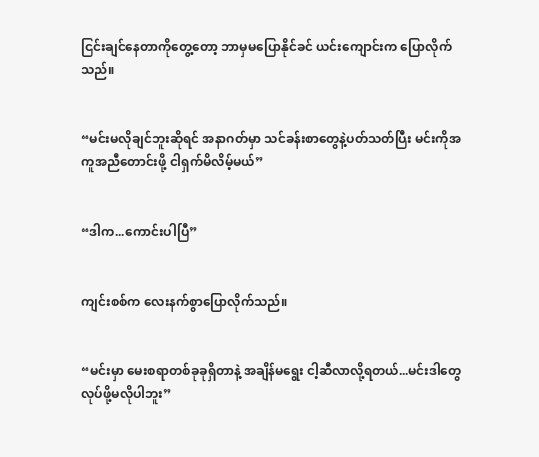ငြင်းချင်နေတာကိုတွေ့တော့ ဘာမှမပြောနိုင်ခင် ယင်းကျောင်းက ပြောလိုက်သည်။


“မင်းမလိုချင်ဘူးဆိုရင် အနာဂတ်မှာ သင်ခန်းစာတွေနဲ့ပတ်သတ်ပြီး မင်းကိုအကူအညီတောင်းဖို့ ငါရှက်မိလိမ့်မယ်”


“ဒါက...ကောင်းပါပြီ”


ကျင်းစစ်က လေးနက်စွာပြောလိုက်သည်။


“မင်းမှာ မေးစရာတစ်ခုခုရှိတာနဲ့ အချိန်မရွေး ငါ့ဆီလာလို့ရတယ်...မင်းဒါတွေလုပ်ဖို့မလိုပါဘူး”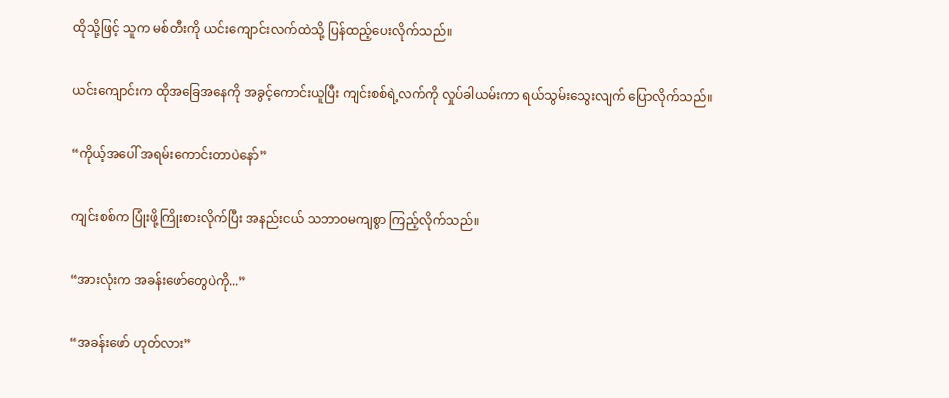ထိုသို့ဖြင့် သူက မစ်တီးကို ယင်းကျောင်းလက်ထဲသို့ ပြန်ထည့်ပေးလိုက်သည်။


ယင်းကျောင်းက ထိုအခြေအနေကို အခွင့်ကောင်းယူပြီး ကျင်းစစ်ရဲ့လက်ကို လှုပ်ခါယမ်းကာ ရယ်သွမ်းသွေးလျက် ပြောလိုက်သည်။


“ကိုယ့်အပေါ် အရမ်းကောင်းတာပဲနော်”


ကျင်းစစ်က ပြုံးဖို့ကြိုးစားလိုက်ပြီး အနည်းငယ် သဘာဝမကျစွာ ကြည့်လိုက်သည်။


“အားလုံးက အခန်းဖော်တွေပဲကို...”


“အခန်းဖော် ဟုတ်လား”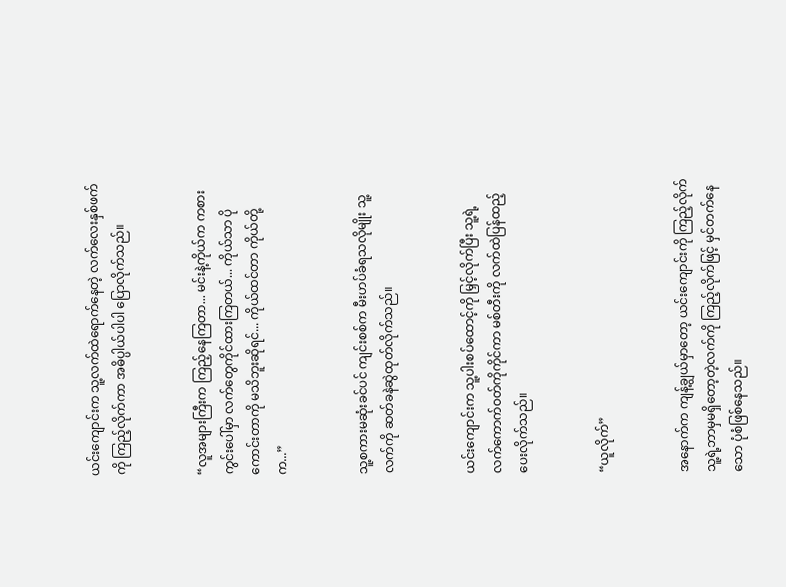ယင်းကျောင်းက သူ့လက်ထဲရောက်နေတဲ့ လက်လေးနှစ်ဖက်ကို ကြည့်လိုက်ကာ အဓိပ္ပါယ်ပါပါ ပြောလိုက်သည်။


“လူအများကြီးက ကြည့်နေကြတာ... မင်းနဲ့ကိုယ်က ကစားကွင်းပေါ်မှာ လက်တွေကိုင်ထားကြတယ်... ကိုယ်သာ ပိုကောင်းတာကို မသိဘူးဆိုရင်... ကိုယ်ထင်တာ ကိုယ်တို့က...”


သူ့စကားမဆုံးခင်ပင် ကျင်းစစ်က မီးဟပ်ခံရသလိုမျိုး သူ့လက်ကို ဆတ်ခနဲဆွဲထုတ်လိုက်သည်။


ယင်းကျောင်းက သူ့ပါးစပ်ထောင့်ကို မြှင့်လိုက်ပြီး သူ့ရဲ့ လက်ကောက်ဝတ်ကိုကိုင်ကာ မစ်တီးကို လက်ထဲပြန်ထည့်ပေးလိုက်သည်။


“ယူလိုက်”


အနောက်က ကျန့်ချွယ်မှာတော့ ယင်းကျောင်းကို ကြည့်လိုက် သူ့ရဲ့ဘာမှမရှိတော့တဲ့လက်ကို ကြည့်လိုက်ဖြင့် မှင်တက်နေသော ပုံစံဖြစ်နေသည်။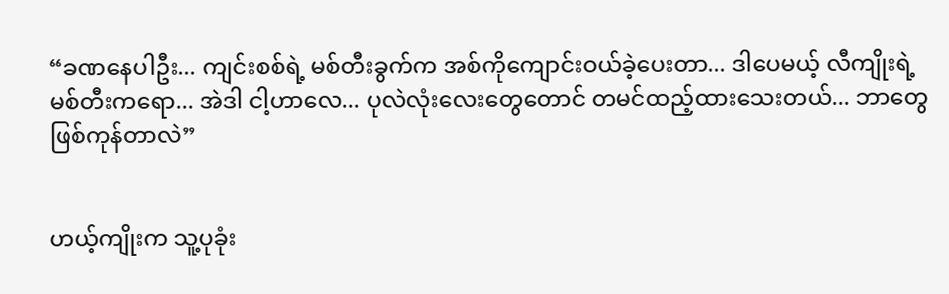“ခဏနေပါဦး... ကျင်းစစ်ရဲ့ မစ်တီးခွက်က အစ်ကိုကျောင်းဝယ်ခဲ့ပေးတာ... ဒါပေမယ့် လီကျိုးရဲ့ မစ်တီးကရော... အဲဒါ ငါ့ဟာလေ... ပုလဲလုံးလေးတွေတောင် တမင်ထည့်ထားသေးတယ်... ဘာတွေဖြစ်ကုန်တာလဲ”


ဟယ့်ကျိုးက သူ့ပုခုံး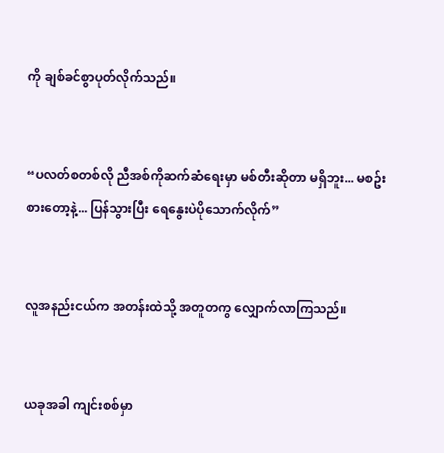ကို ချစ်ခင်စွာပုတ်လိုက်သည်။


“ပလတ်စတစ်လို ညီအစ်ကိုဆက်ဆံရေးမှာ မစ်တီးဆိုတာ မရှိဘူး... မစဥ်းစားတော့နဲ့... ပြန်သွားပြီး ရေနွေးပဲပိုသောက်လိုက်”


လူအနည်းငယ်က အတန်းထဲသို့ အတူတကွ လျှောက်လာကြသည်။


ယခုအခါ ကျင်းစစ်မှာ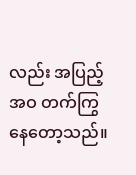လည်း အပြည့်အဝ တက်ကြွနေတော့သည်။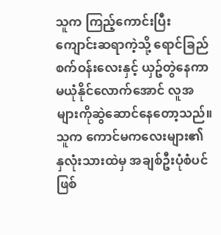သူက ကြည့်ကောင်းပြီး ကျောင်းဆရာကဲ့သို့ ရောင်ခြည်စက်ဝန်းလေးနှင့် ယှဥ်တွဲနေကာ မယုံနိုင်လောက်အောင် လူအများကိုဆွဲဆောင်နေတော့သည်။ သူက ကောင်မကလေးများ၏ နှလုံးသားထဲမှ အချစ်ဦးပုံစံပင်ဖြစ်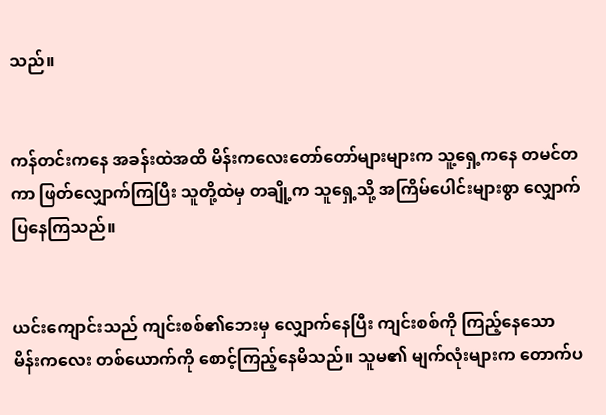သည်။


ကန်တင်းကနေ အခန်းထဲအထိ မိန်းကလေးတော်တော်များများက သူ့ရှေ့ကနေ တမင်တကာ ဖြတ်လျှောက်ကြပြီး သူတို့ထဲမှ တချို့က သူရှေ့သို့ အကြိမ်ပေါင်းများစွာ လျှောက်ပြနေကြသည်။


ယင်းကျောင်းသည် ကျင်းစစ်၏ဘေးမှ လျှောက်နေပြီး ကျင်းစစ်ကို ကြည့်နေသော မိန်းကလေး တစ်ယောက်ကို စောင့်ကြည့်နေမိသည်။ သူမ၏ မျက်လုံးများက တောက်ပ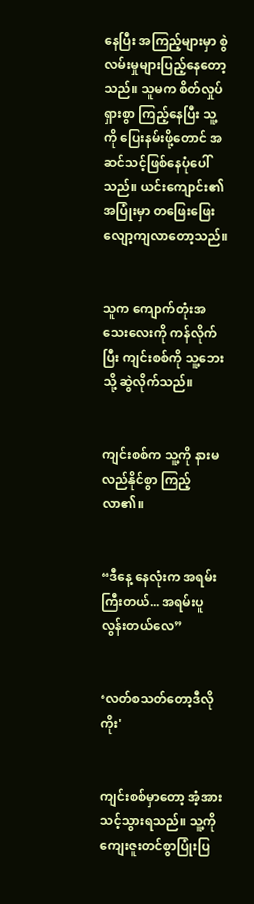နေပြီး အကြည့်များမှာ စွဲလမ်းမှုများပြည့်နေတော့သည်။ သူမက စိတ်လှုပ်ရှားစွာ ကြည့်နေပြီး သူ့ကို ပြေးနမ်းဖို့တောင် အဆင်သင့်ဖြစ်နေပုံပေါ်သည်။ ယင်းကျောင်း၏ အပြုံးမှာ တဖြေးဖြေးလျော့ကျလာတော့သည်။


သူက ကျောက်တုံးအသေးလေးကို ကန်လိုက်ပြီး ကျင်းစစ်ကို သူ့ဘေးသို့ ဆွဲလိုက်သည်။


ကျင်းစစ်က သူ့ကို နားမလည်နိုင်စွာ ကြည့်လာ၏။


“ဒီနေ့ နေလုံးက အရမ်းကြီးတယ်... အရမ်းပူလွန်းတယ်လေ”


‘လတ်စသတ်တော့ဒီလိုကိုး'


ကျင်းစစ်မှာတော့ အံ့အားသင့်သွားရသည်။ သူ့ကို ကျေးဇူးတင်စွာပြုံးပြ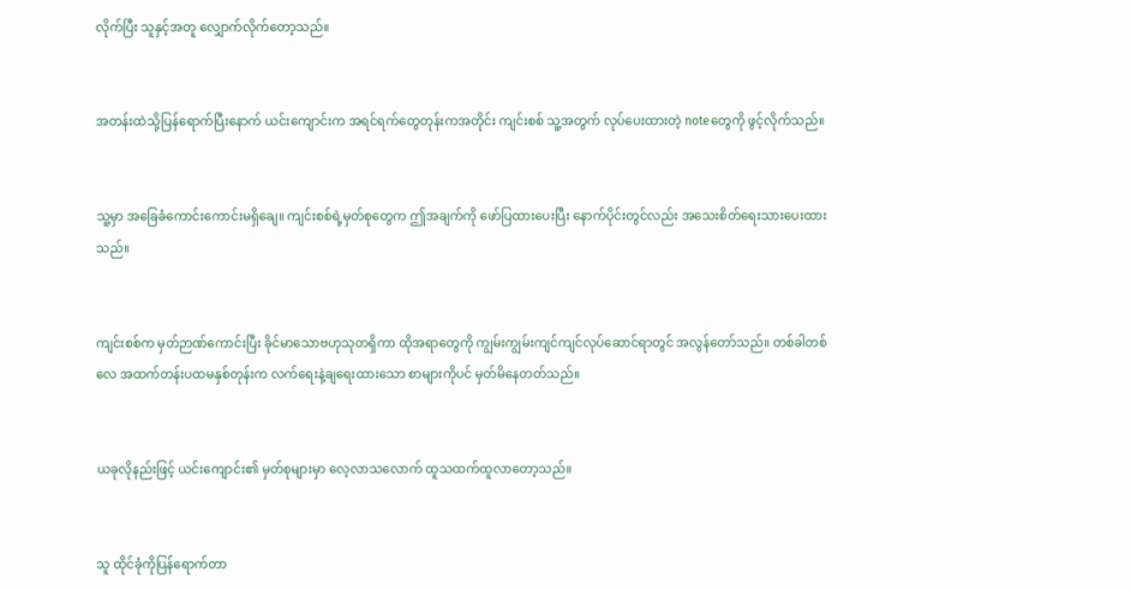လိုက်ပြီး သူနှင့်အတူ လျှောက်လိုက်တော့သည်။


အတန်းထဲသို့ပြန်ရောက်ပြီးနောက် ယင်းကျောင်းက အရင်ရက်တွေတုန်းကအတိုင်း ကျင်းစစ် သူ့အတွက် လုပ်ပေးထားတဲ့ noteတွေကို ဖွင့်လိုက်သည်။


သူ့မှာ အခြေခံကောင်းကောင်းမရှိချေ။ ကျင်းစစ်ရဲ့မှတ်စုတွေက ဤအချက်ကို ဖော်ပြထားပေးပြီး နောက်ပိုင်းတွင်လည်း အသေးစိတ်ရေးသားပေးထားသည်။


ကျင်းစစ်က မှတ်ဉာဏ်ကောင်းပြီး ခိုင်မာသောဗဟုသုတရှိကာ ထိုအရာတွေကို ကျွမ်းကျွမ်းကျင်ကျင်လုပ်ဆောင်ရာတွင် အလွန်တော်သည်။ တစ်ခါတစ်လေ အထက်တန်းပထမနှစ်တုန်းက လက်ရေးနဲ့ချရေးထားသော စာများကိုပင် မှတ်မိနေတတ်သည်။


ယခုလိုနည်းဖြင့် ယင်းကျောင်း၏ မှတ်စုများမှာ လေ့လာသလောက် ထူသထက်ထူလာတော့သည်။


သူ ထိုင်ခုံကိုပြန်ရောက်တာ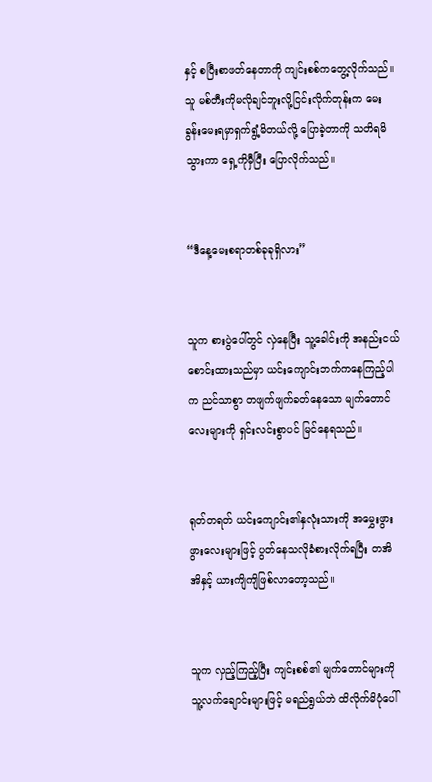နှင့် စပြီးစာဖတ်နေတာကို ကျင်းစစ်ကတွေ့လိုက်သည်။ သူ မစ်တီးကိုမလိုချင်ဘူးလို့ငြင်းလိုက်တုန်းက မေးခွန်းမေးရမှာရှက်ရွံ့မိတယ်လို့ ပြောခဲ့တာကို သတိရမိသွားကာ ရှေ့ကိုမှီပြီး ပြောလိုက်သည်။


“ဒီနေ့မေးစရာတစ်ခုခုရှိလား”


သူက စားပွဲပေါ်တွင် လှဲနေပြီး သူ့ခေါင်းကို အနည်းငယ်စောင်းထားသည်မှာ ယင်းကျောင်းဘက်ကနေကြည့်ပါက ညင်သာစွာ တဖျက်ဖျက်ခတ်နေသော မျက်တောင်လေးများကို ရှင်းလင်းစွာပင် မြင်နေရသည်။


ရုတ်တရတ် ယင်းကျောင်း၏နှလုံးသားကို အမွှေးဖွားဖွားလေးများဖြင့် ပွတ်နေသလိုခံစားလိုက်ရပြီး တအိအိနှင့် ယားကျိကျိဖြစ်လာတော့သည်။


သူက လှည့်ကြည့်ပြီး ကျင်းစစ်၏ မျက်တောင်များကို သူ့လက်ချောင်းများဖြင့် မရည်ရွယ်ဘဲ ထိလိုက်မိပုံပေါ်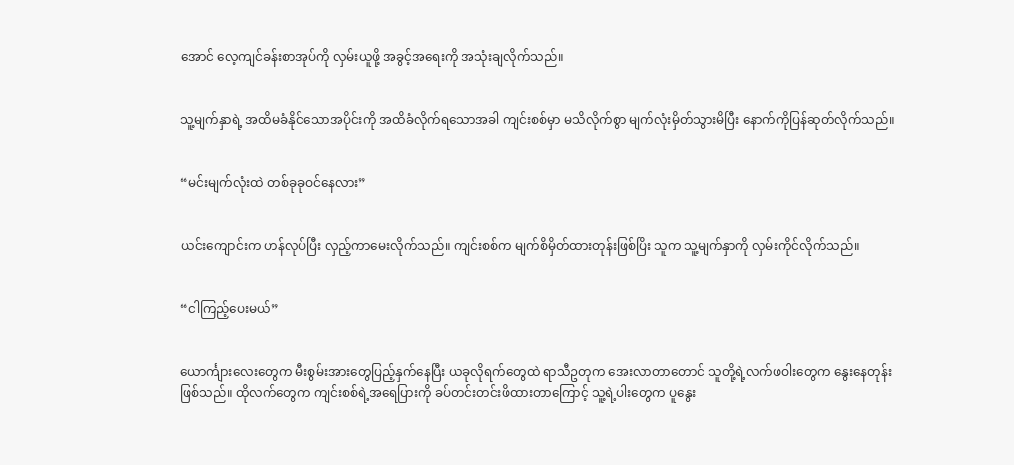အောင် လေ့ကျင်ခန်းစာအုပ်ကို လှမ်းယူဖို့ အခွင့်အရေးကို အသုံးချလိုက်သည်။


သူ့မျက်နှာရဲ့ အထိမခံနိုင်သောအပိုင်းကို အထိခံလိုက်ရသောအခါ ကျင်းစစ်မှာ မသိလိုက်စွာ မျက်လုံးမှိတ်သွားမိပြီး နောက်ကိုပြန်ဆုတ်လိုက်သည်။


“မင်းမျက်လုံးထဲ တစ်ခုခုဝင်နေလား”


ယင်းကျောင်းက ဟန်လုပ်ပြီး လှည့်ကာမေးလိုက်သည်။ ကျင်းစစ်က မျက်စိမှိတ်ထားတုန်းဖြစ်ပြိး သူက သူ့မျက်နှာကို လှမ်းကိုင်လိုက်သည်။


“ငါကြည့်ပေးမယ်”


ယောင်္ကျားလေးတွေက မီးစွမ်းအားတွေပြည့်နှက်နေပြီး ယခုလိုရက်တွေထဲ ရာသီဥတုက အေးလာတာတောင် သူတို့ရဲ့လက်ဖဝါးတွေက နွေးနေတုန်းဖြစ်သည်။ ထိုလက်တွေက ကျင်းစစ်ရဲ့အရေပြားကို ခပ်တင်းတင်းဖိထားတာကြောင့် သူ့ရဲ့ပါးတွေက ပူနွေး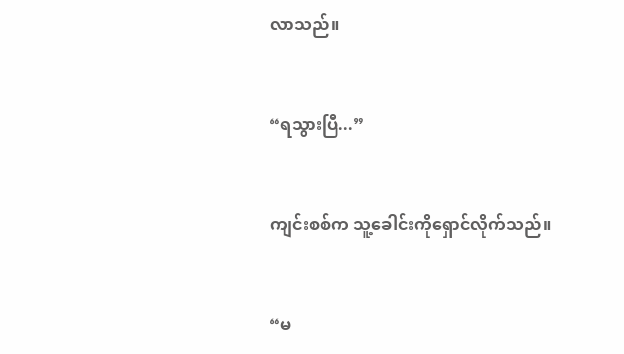လာသည်။


“ရသွားပြီ...”


ကျင်းစစ်က သူ့ခေါင်းကိုရှောင်လိုက်သည်။


“မ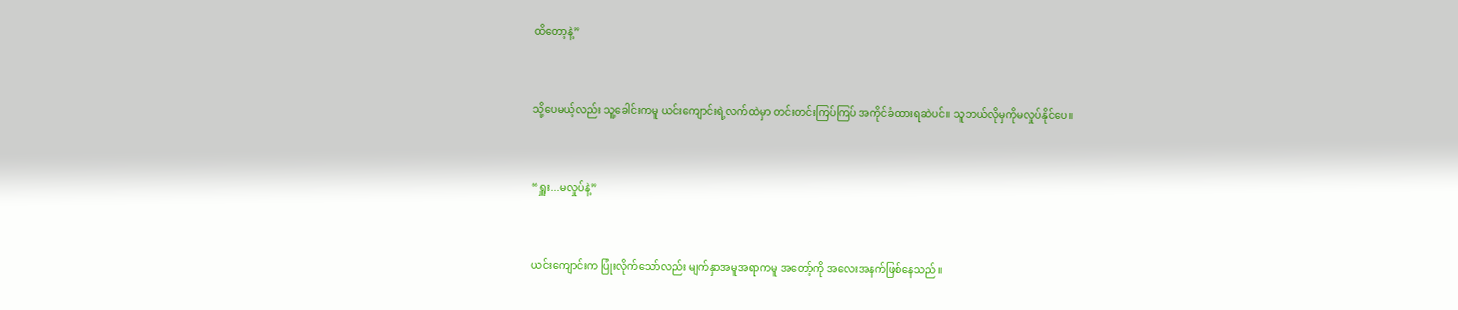ထိတော့နဲ့”


သို့ပေမယ့်လည်း သူ့ခေါင်းကမူ ယင်းကျောင်းရဲ့လက်ထဲမှာ တင်းတင်းကြပ်ကြပ် အကိုင်ခံထားရဆဲပင်။ သူဘယ်လိုမှကိုမလှုပ်နိုင်ပေ။


“ရှူး...မလှုပ်နဲ့”


ယင်းကျောင်းက ပြုံးလိုက်သော်လည်း မျက်နှာအမူအရာကမူ အတော့်ကို အလေးအနက်ဖြစ်နေသည်။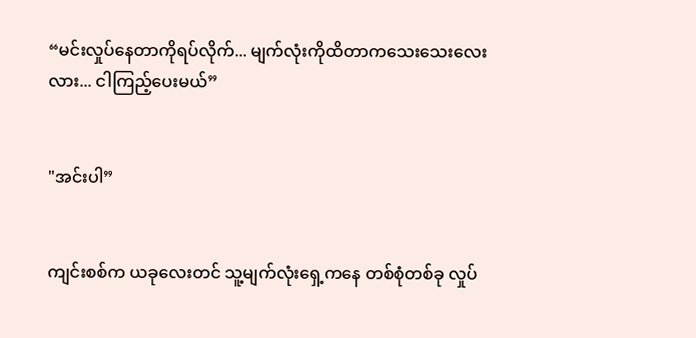“မင်းလှုပ်နေတာကိုရပ်လိုက်... မျက်လုံးကိုထိတာကသေးသေးလေးလား... ငါကြည့်ပေးမယ်”


"အင်းပါ”


ကျင်းစစ်က ယခုလေးတင် သူ့မျက်လုံးရှေ့ကနေ တစ်စုံတစ်ခု လှုပ်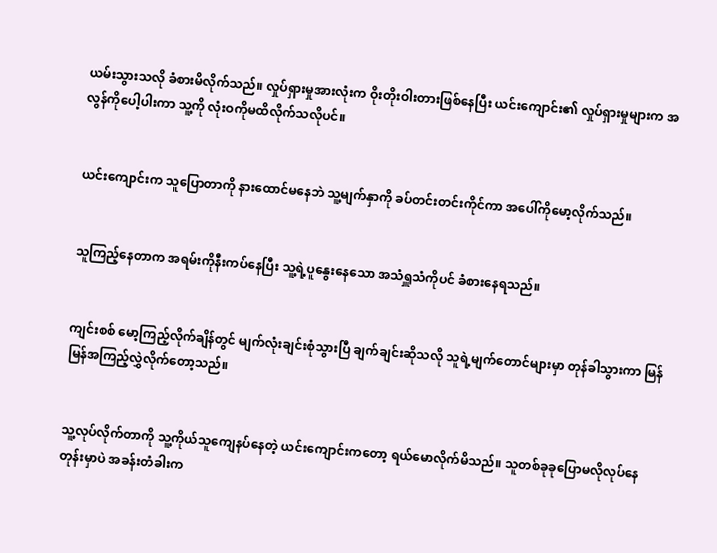ယမ်းသွားသလို ခံစားမိလိုက်သည်။ လှုပ်ရှားမှုအားလုံးက ဝိုးတိုးဝါးတားဖြစ်နေပြီး ယင်းကျောင်း၏ လှုပ်ရှားမှုများက အလွန်ကိုပေါ့ပါးကာ သူ့ကို လုံးဝကိုမထိလိုက်သလိုပင်။


ယင်းကျောင်းက သူပြောတာကို နားထောင်မနေဘဲ သူ့မျက်နှာကို ခပ်တင်းတင်းကိုင်ကာ အပေါ်ကိုမော့လိုက်သည်။


သူကြည့်နေတာက အရမ်းကိုနီးကပ်နေပြီး သူ့ရဲ့ပူနွေးနေသော အသံရှူသံကိုပင် ခံစားနေရသည်။


ကျင်းစစ် မော့ကြည့်လိုက်ချိန်တွင် မျက်လုံးချင်းစုံသွားပြီ ချက်ချင်းဆိုသလို သူရဲ့မျက်တောင်များမှာ တုန်ခါသွားကာ မြန်မြန်အကြည့်လွှဲလိုက်တော့သည်။


သူ့လုပ်လိုက်တာကို သူ့ကိုယ်သူကျေနပ်နေတဲ့ ယင်းကျောင်းကတော့ ရယ်မောလိုက်မိသည်။ သူတစ်ခုခုပြောမလိုလုပ်နေတုန်းမှာပဲ အခန်းတံခါးက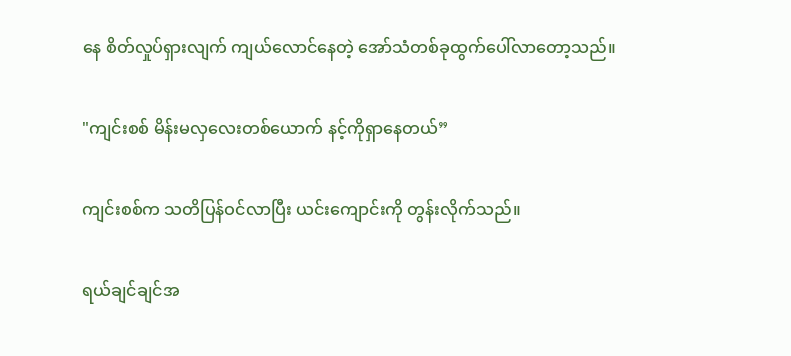နေ စိတ်လှုပ်ရှားလျက် ကျယ်လောင်နေတဲ့ အော်သံတစ်ခုထွက်ပေါ်လာတော့သည်။


"ကျင်းစစ် မိန်းမလှလေးတစ်ယောက် နင့်ကိုရှာနေတယ်”


ကျင်းစစ်က သတိပြန်ဝင်လာပြီး ယင်းကျောင်းကို တွန်းလိုက်သည်။


ရယ်ချင်ချင်အ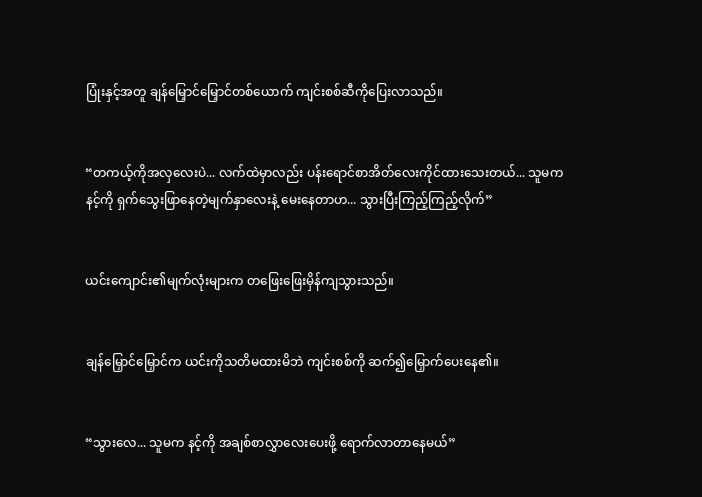ပြုံးနှင့်အတူ ချန်မြှောင်မြှောင်တစ်ယောက် ကျင်းစစ်ဆီကိုပြေးလာသည်။


“တကယ့်ကိုအလှလေးပဲ... လက်ထဲမှာလည်း ပန်းရောင်စာအိတ်လေးကိုင်ထားသေးတယ်... သူမက နင့်ကို ရှက်သွေးဖြာနေတဲ့မျက်နှာလေးနဲ့ မေးနေတာဟ... သွားပြီးကြည့်ကြည့်လိုက်”


ယင်းကျောင်း၏မျက်လုံးများက တဖြေးဖြေးမှိန်ကျသွားသည်။


ချန်မြှောင်မြှောင်က ယင်းကိုသတိမထားမိဘဲ ကျင်းစစ်ကို ဆက်၍မြှောက်ပေးနေ၏။


“သွားလေ... သူမက နင့်ကို အချစ်စာလွှာလေးပေးဖို့ ရောက်လာတာနေမယ်”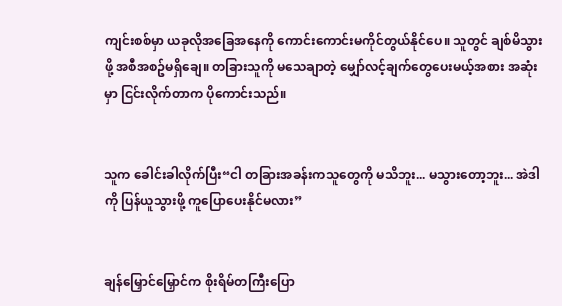ကျင်းစစ်မှာ ယခုလိုအခြေအနေကို ကောင်းကောင်းမကိုင်တွယ်နိုင်ပေ။ သူတွင် ချစ်မိသွားဖို့ အစီအစဥ်မရှိချေ။ တခြားသူကို မသေချာတဲ့ မျှော်လင့်ချက်တွေပေးမယ့်အစား အဆုံးမှာ ငြင်းလိုက်တာက ပိုကောင်းသည်။


သူက ခေါင်းခါလိုက်ပြီး“ငါ တခြားအခန်းကသူတွေကို မသိဘူး... မသွားတော့ဘူး... အဲဒါကို ပြန်ယူသွားဖို့ ကူပြောပေးနိုင်မလား”


ချန်မြှောင်မြှောင်က စိုးရိမ်တကြီးပြော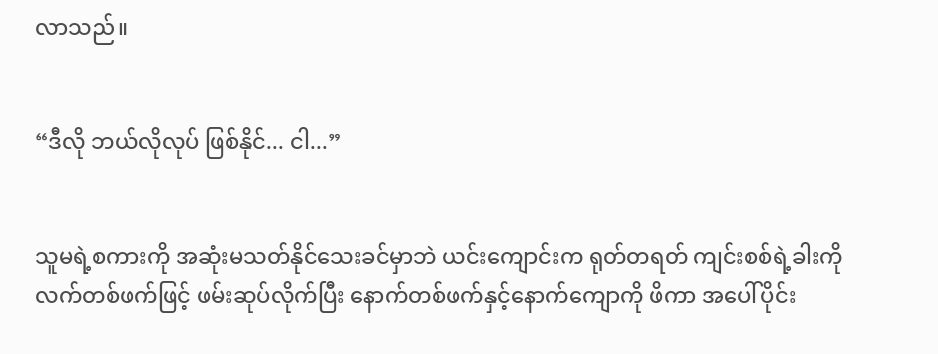လာသည်။


“ဒီလို ဘယ်လိုလုပ် ဖြစ်နိုင်... ငါ...”


သူမရဲ့စကားကို အဆုံးမသတ်နိုင်သေးခင်မှာဘဲ ယင်းကျောင်းက ရုတ်တရတ် ကျင်းစစ်ရဲ့ခါးကို လက်တစ်ဖက်ဖြင့် ဖမ်းဆုပ်လိုက်ပြီး နောက်တစ်ဖက်နှင့်နောက်ကျောကို ဖိကာ အပေါ်ပိုင်း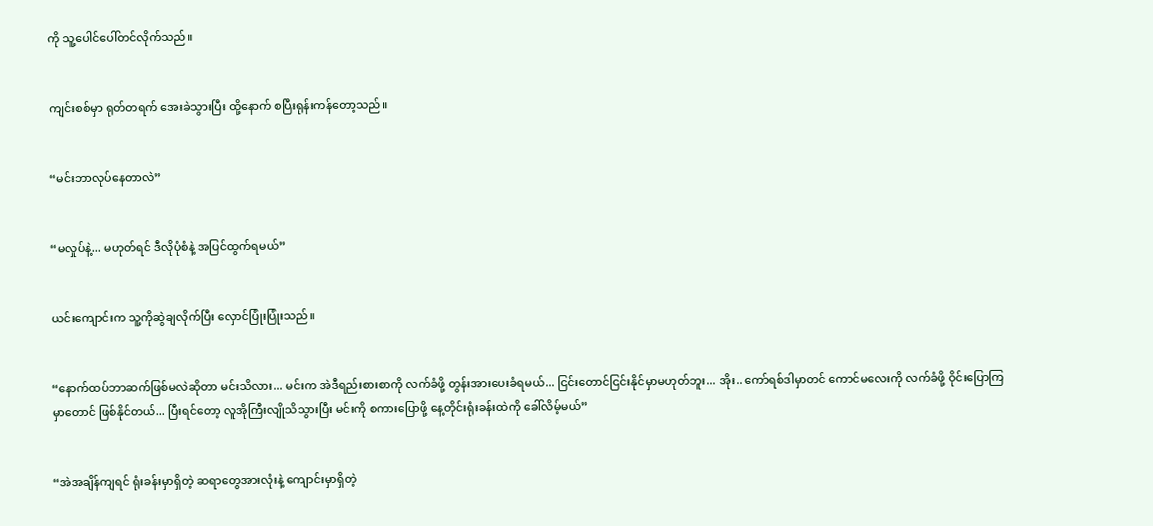ကို သူ့ပေါင်ပေါ်တင်လိုက်သည်။


ကျင်းစစ်မှာ ရုတ်တရက် အေးခဲသွားပြီး ထို့နောက် စပြီးရုန်းကန်တော့သည်။


“မင်းဘာလုပ်နေတာလဲ”


“မလှုပ်နဲ့... မဟုတ်ရင် ဒီလိုပုံစံနဲ့ အပြင်ထွက်ရမယ်”


ယင်းကျောင်းက သူ့ကိုဆွဲချလိုက်ပြီး လှောင်ပြုံးပြုံးသည်။


“နောက်ထပ်ဘာဆက်ဖြစ်မလဲဆိုတာ မင်းသိလား... မင်းက အဲဒီရည်းစားစာကို လက်ခံဖို့ တွန်းအားပေးခံရမယ်... ငြင်းတောင်ငြင်းနိုင်မှာမဟုတ်ဘူး... အိုး.. ကော်ရစ်ဒါမှာတင် ကောင်မလေးကို လက်ခံဖို့ ဝိုင်းပြောကြမှာတောင် ဖြစ်နိုင်တယ်... ပြီးရင်တော့ လူအိုကြီးလျိုသိသွားပြီး မင်းကို စကားပြောဖို့ နေ့တိုင်းရုံးခန်းထဲကို ခေါ်လိမ့်မယ်”


“အဲအချိန်ကျရင် ရုံးခန်းမှာရှိတဲ့ ဆရာတွေအားလုံးနဲ့ ကျောင်းမှာရှိတဲ့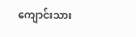ကျောင်းသား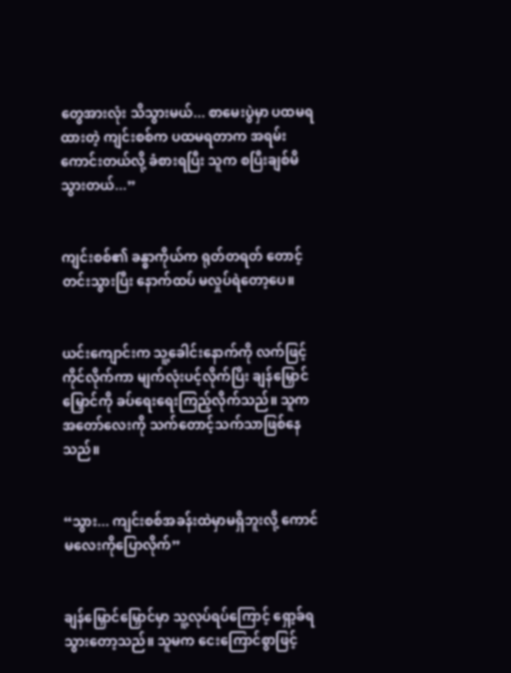တွေအားလုံး သိသွားမယ်... စာမေးပွဲမှာ ပထမရထားတဲ့ ကျင်းစစ်က ပထမရတာက အရမ်းကောင်းတယ်လို့ ခံစားရပြီး သူက စပြီးချစ်မိသွားတယ်...”


ကျင်းစစ်၏ ခန္ဓာကိုယ်က ရုတ်တရတ် တောင့်တင်းသွားပြီး နောက်ထပ် မလှုပ်ရဲတော့ပေ။


ယင်းကျောင်းက သူ့ခေါင်းနောက်ကို လက်ဖြင့်ကိုင်လိုက်ကာ မျက်လုံးပင့်လိုက်ပြိး ချန်မြှောင်မြှောင်ကို ခပ်ရေးရေးကြည့်လိုက်သည်။ သူက အတော်လေးကို သက်တောင့်သက်သာဖြစ်နေသည်။


“သွား... ကျင်းစစ်အခန်းထဲမှာမရှိဘူးလို့ ကောင်မလေးကိုပြောလိုက်”


ချန်မြှောင်မြှောင်မှာ သူ့လုပ်ရပ်ကြောင့် ရှော့ခ်ရသွားတော့သည်။ သူမက ငေးကြောင်စွာဖြင့်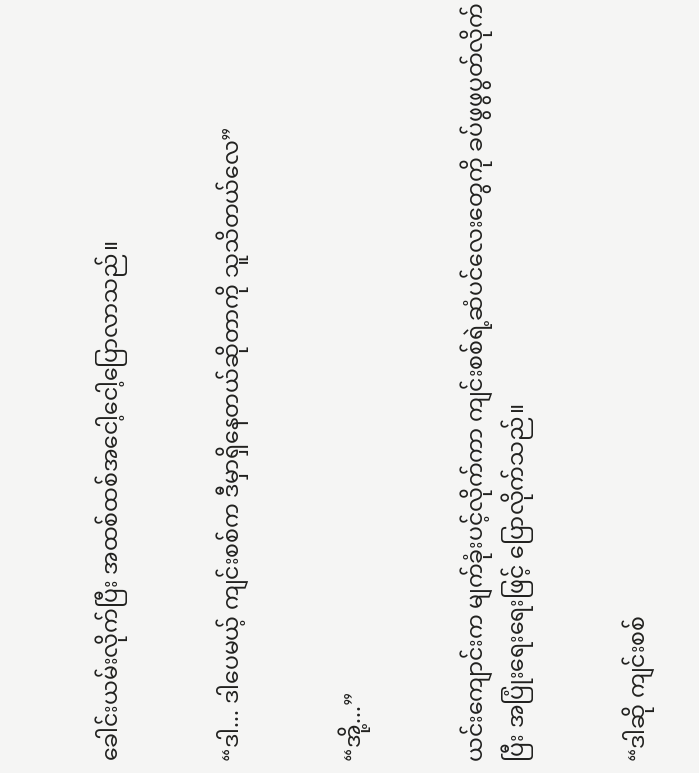ခေါင်းယမ်းလိုက်ပြီး အထစ်ထစ်အငေါ့ငေါ့ပြောလာသည်။


“ဒါ... ဒါပေမယ့် ကျင်းစစ်က ဒီမှာရှိနေတယ်ဆိုတာကို သူသိတယ်လေ”


“အို့...”


ယင်းကျောင်းက မျက်ခုံးပင့်လိုက်ကာ ကျင်းစစ်ရဲ့ဆံပင်လေးတွေကို ခပ်ဖွဖွပွတ်လိုက်ပြီး အပြုံးရေးရေးဖြင့် ပြောလိုက်သည်။


“ဒါဆို ကျင်းစစ်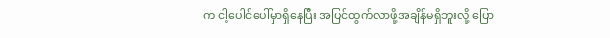က ငါ့ပေါင်ပေါ်မှာရှိနေပြီး အပြင်ထွက်လာဖို့အချိန်မရှိဘူးလို့ ပြော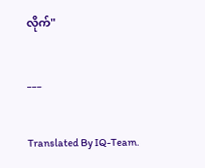လိုက်"


___


Translated By IQ-Team.